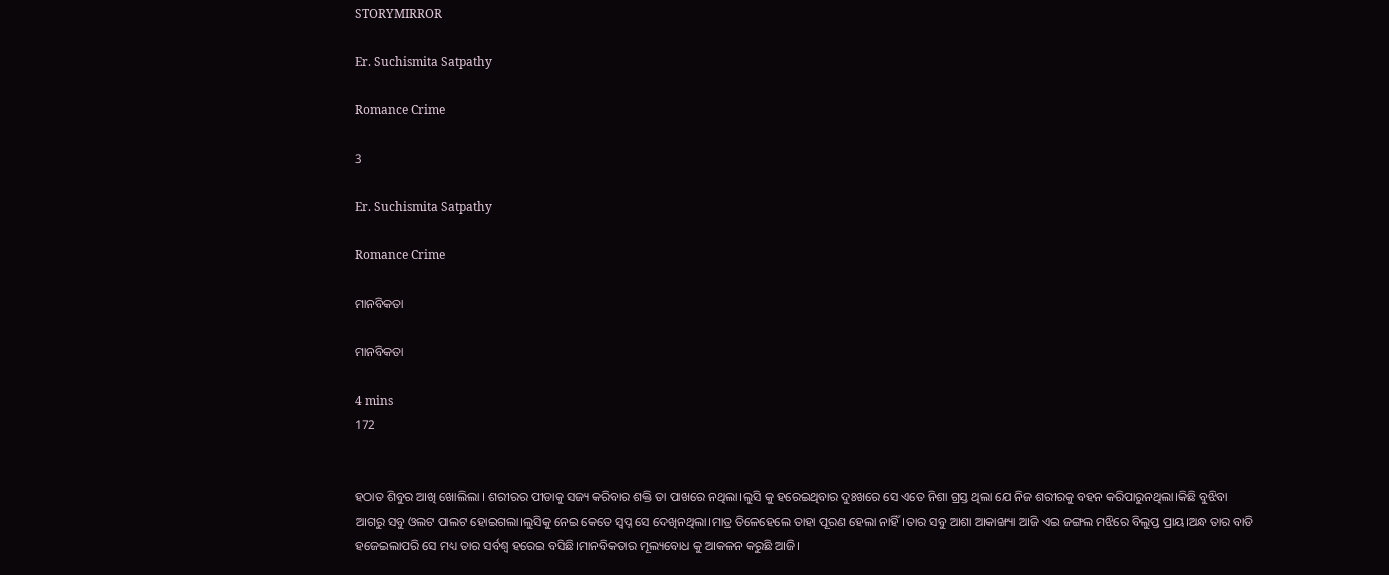STORYMIRROR

Er. Suchismita Satpathy

Romance Crime

3

Er. Suchismita Satpathy

Romance Crime

ମାନବିକତା

ମାନବିକତା

4 mins
172


ହଠାତ ଶିବୁର ଆଖି ଖୋଲିଲା । ଶରୀରର ପୀଡାକୁ ସଜ୍ୟ କରିବାର ଶକ୍ତି ତା ପାଖରେ ନଥିଲା।ଲୁସି କୁ ହରେଇଥିବାର ଦୁଃଖରେ ସେ ଏତେ ନିଶା ଗ୍ରସ୍ତ ଥିଲା ଯେ ନିଜ ଶରୀରକୁ ବହନ କରିପାରୁନଥିଲା।କିଛି ବୁଝିବା ଆଗରୁ ସବୁ ଓଲଟ ପାଲଟ ହୋଇଗଲା।ଲୁସିକୁ ନେଇ କେତେ ସ୍ୱପ୍ନ ସେ ଦେଖିନଥିଲା।ମାତ୍ର ତିଳେହେଲେ ତାହା ପୂରଣ ହେଲା ନାହିଁ।ତାର ସବୁ ଆଶା ଆକାଙ୍ଖ୍ୟା ଆଜି ଏଇ ଜଙ୍ଗଲ ମଝିରେ ବିଲୁପ୍ତ ପ୍ରାୟ।ଅନ୍ଧ ତାର ବାଡି ହଜେଇଲାପରି ସେ ମଧ୍ୟ ତାର ସର୍ବଶ୍ୱ ହରେଇ ବସିଛି।ମାନବିକତାର ମୂଲ୍ୟବୋଧ କୁ ଆକଳନ କରୁଛି ଆଜି।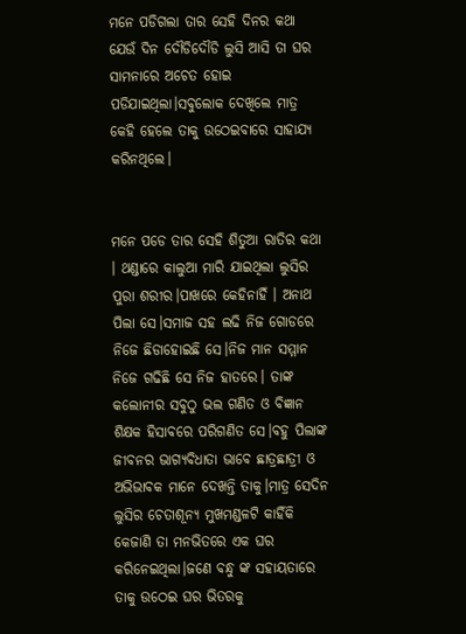ମନେ ପଡିଗଲା ତାର ସେହି ଦିନର କଥା ଯେଉଁ ଦିନ ଦୌଡିଦୌଡି ଲୁସି ଆସି ତା ଘର ସାମନାରେ ଅଚେତ ହୋଇ ପଡିଯାଇଥିଲା।ସବୁଲୋକ ଦେଖିଲେ ମାତ୍ର କେହି ହେଲେ ତାକୁ ଉଠେଇବାରେ ସାହାଯ୍ୟ କରିନଥିଲେ।


ମନେ ପଡେ ତାର ସେହି ଶିତୁଆ ରାତିର କଥା । ଥଣ୍ଡାରେ କାଲୁଆ ମାରି ଯାଇଥିଲା ଲୁସିର ପୁରା ଶରୀର।ପାଖରେ କେହିନାହିଁ । ଅନାଥ ପିଲା ସେ।ସମାଜ ସହ ଲଢି ନିଜ ଗୋଡରେ ନିଜେ ଛିଡାହୋଇଛି ସେ।ନିଜ ମାନ ସମ୍ମାନ ନିଜେ ଗଢିଛି ସେ ନିଜ ହାତରେ। ତାଙ୍କ କଲୋନୀର ସବୁଠୁ ଭଲ ଗଣିତ ଓ ବିଜ୍ଞାନ ଶିକ୍ଷକ ହିସାବରେ ପରିଗଣିତ ସେ।ବହୁ ପିଲାଙ୍କ ଜୀବନର ଭାଗ୍ୟବିଧାତା ଭାବେ ଛାତ୍ରଛାତ୍ରୀ ଓ ଅଭିଭାବକ ମାନେ ଦେଖନ୍ତି ତାକୁ।ମାତ୍ର ସେଦିନ ଲୁସିର ଚେତାଶୂନ୍ୟ ମୁଖମଣ୍ଡଳଟି କାହିଁକି କେଜାଣି ତା ମନଭିତରେ ଏକ ଘର କରିନେଇଥିଲା।ଜଣେ ବନ୍ଧୁ ଙ୍କ ସହାୟତାରେ ତାକୁ ଉଠେଇ ଘର ଭିତରକୁ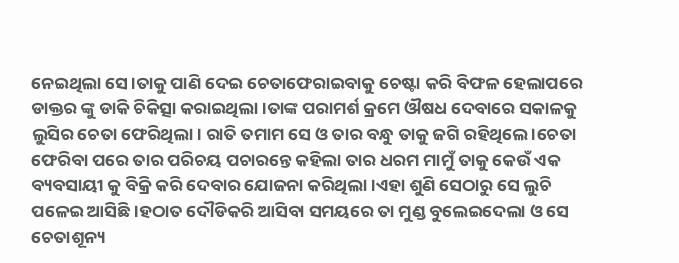ନେଇଥିଲା ସେ।ତାକୁ ପାଣି ଦେଇ ଚେତାଫେରାଇବାକୁ ଚେଷ୍ଟା କରି ବିଫଳ ହେଲାପରେ ଡାକ୍ତର ଙ୍କୁ ଡାକି ଚିକିତ୍ସା କରାଇଥିଲା।ତାଙ୍କ ପରାମର୍ଶ କ୍ରମେ ଔଷଧ ଦେବାରେ ସକାଳକୁ ଲୁସିର ଚେତା ଫେରିଥିଲା। ରାତି ତମାମ ସେ ଓ ତାର ବନ୍ଧୁ ତାକୁ ଜଗି ରହିଥିଲେ ।ଚେତା ଫେରିବା ପରେ ତାର ପରିଚୟ ପଚାରନ୍ତେ କହିଲା ତାର ଧରମ ମାମୁଁ ତାକୁ କେଉଁ ଏକ ବ୍ୟବସାୟୀ କୁ ବିକ୍ରି କରି ଦେବାର ଯୋଜନା କରିଥିଲା ।ଏହା ଶୁଣି ସେଠାରୁ ସେ ଲୁଚି ପଳେଇ ଆସିଛି।ହଠାତ ଦୌଡିକରି ଆସିବା ସମୟରେ ତା ମୁଣ୍ଡ ବୁଲେଇଦେଲା ଓ ସେ ଚେତାଶୂନ୍ୟ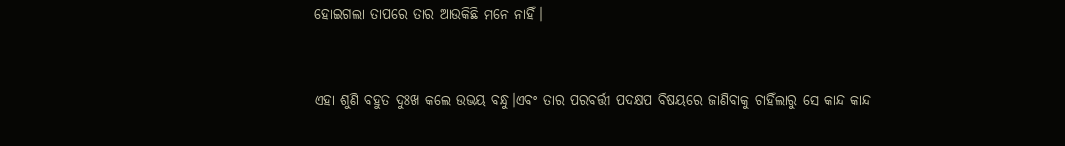ହୋଇଗଲା ତାପରେ ତାର ଆଉକିଛି ମନେ ନାହିଁ।


ଏହା ଶୁଣି ବହୁତ ଦୁଃଖ କଲେ ଉଭୟ ବନ୍ଧୁ।ଏବଂ ତାର ପରବର୍ତ୍ତୀ ପଦକ୍ଷପ ବିଷୟରେ ଜାଣିବାକୁ ଚାହିଁଲାରୁ ସେ କାନ୍ଦ କାନ୍ଦ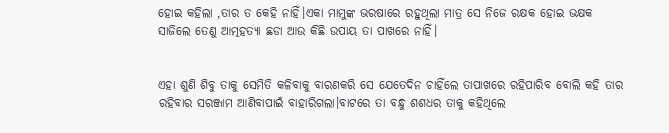ହୋଇ କହିଲା ,ତାର ତ କେହି ନାହିଁ।ଏକା ମାମୁଙ୍କ ଭରଷାରେ ରହୁଥିଲା ମାତ୍ର ସେ ନିଜେ ରକ୍ଷକ ହୋଇ ଭକ୍ଷକ ସାଜିଲେ ତେଣୁ ଆତ୍ମହତ୍ୟା ଛଡା ଆଉ କିଛି ଉପାୟ ତା ପାଖରେ ନାହିଁ।


ଏହା ଶୁଣି ଶିବୁ ତାକୁ ସେମିତି କଳିବାକୁ ବାରଣକରି ସେ ଯେତେଦିନ ଚାହିଁଲେ ତାପାଖରେ ରହିପାରିବ ବୋଲି କହି ତାର ରହିବାର ସରଞ୍ଜାମ ଆଣିବାପାଇଁ ବାହାରିଗଲା।ବାଟରେ ତା ବନ୍ଧୁ ଶଶଧର ତାକୁ କହିଥିଲେ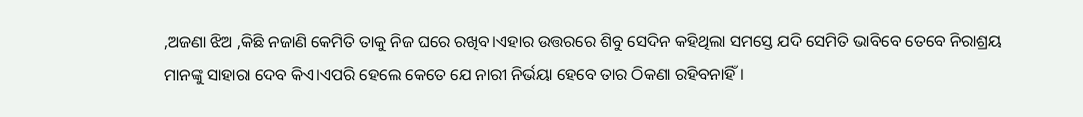,ଅଜଣା ଝିଅ ,କିଛି ନଜାଣି କେମିତି ତାକୁ ନିଜ ଘରେ ରଖିବ।ଏହାର ଉତ୍ତରରେ ଶିବୁ ସେଦିନ କହିଥିଲା ସମସ୍ତେ ଯଦି ସେମିତି ଭାବିବେ ତେବେ ନିରାଶ୍ରୟ ମାନଙ୍କୁ ସାହାରା ଦେବ କିଏ।ଏପରି ହେଲେ କେତେ ଯେ ନାରୀ ନିର୍ଭୟା ହେବେ ତାର ଠିକଣା ରହିବନାହିଁ।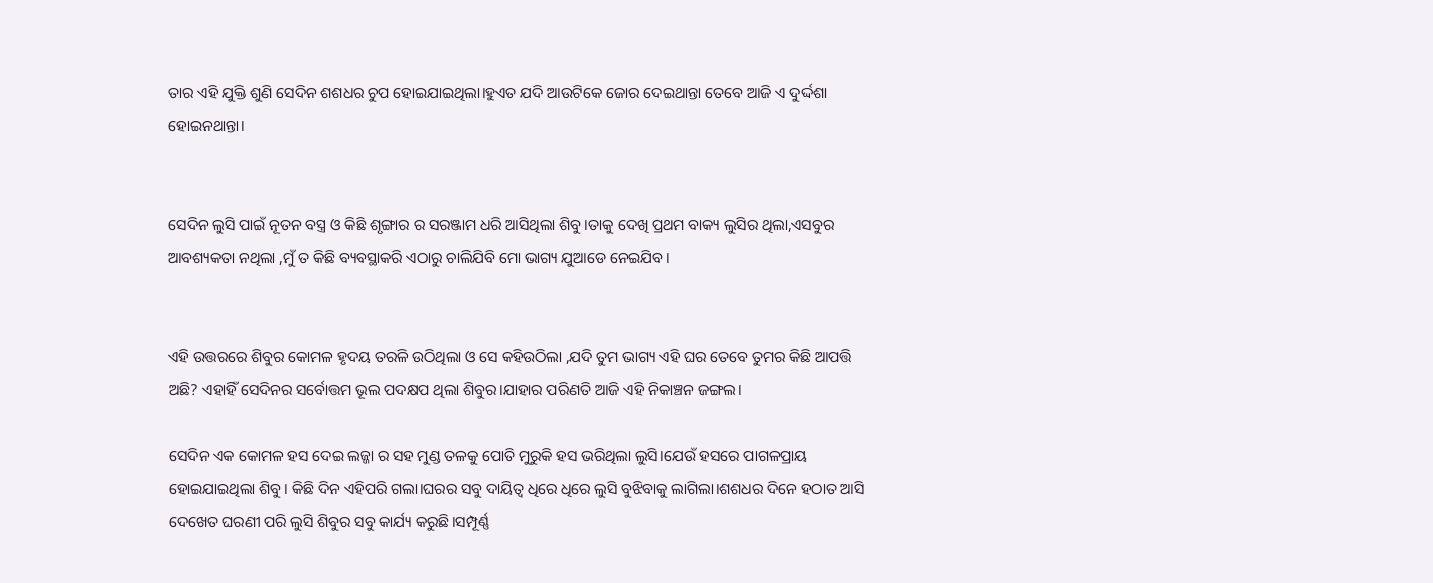ତାର ଏହି ଯୁକ୍ତି ଶୁଣି ସେଦିନ ଶଶଧର ଚୁପ ହୋଇଯାଇଥିଲା।ହୁଏତ ଯଦି ଆଉଟିକେ ଜୋର ଦେଇଥାନ୍ତା ତେବେ ଆଜି ଏ ଦୁର୍ଦ୍ଦଶା ହୋଇନଥାନ୍ତା।


ସେଦିନ ଲୁସି ପାଇଁ ନୂତନ ବସ୍ତ୍ର ଓ କିଛି ଶୃଙ୍ଗାର ର ସରଞ୍ଜାମ ଧରି ଆସିଥିଲା ଶିବୁ।ତାକୁ ଦେଖି ପ୍ରଥମ ବାକ୍ୟ ଲୁସିର ଥିଲା,ଏସବୁର ଆବଶ୍ୟକତା ନଥିଲା ,ମୁଁ ତ କିଛି ବ୍ୟବସ୍ଥାକରି ଏଠାରୁ ଚାଲିଯିବି ମୋ ଭାଗ୍ୟ ଯୁଆଡେ ନେଇଯିବ।


ଏହି ଉତ୍ତରରେ ଶିବୁର କୋମଳ ହୃଦୟ ତରଳି ଉଠିଥିଲା ଓ ସେ କହିଉଠିଲା ,ଯଦି ତୁମ ଭାଗ୍ୟ ଏହି ଘର ତେବେ ତୁମର କିଛି ଆପତ୍ତି ଅଛି? ଏହାହିଁ ସେଦିନର ସର୍ବୋତ୍ତମ ଭୂଲ ପଦକ୍ଷପ ଥିଲା ଶିବୁର।ଯାହାର ପରିଣତି ଆଜି ଏହି ନିକାଞ୍ଚନ ଜଙ୍ଗଲ।

ସେଦିନ ଏକ କୋମଳ ହସ ଦେଇ ଲଜ୍ଜା ର ସହ ମୁଣ୍ଡ ତଳକୁ ପୋତି ମୁରୁକି ହସ ଭରିଥିଲା ଲୁସି।ଯେଉଁ ହସରେ ପାଗଳପ୍ରାୟ ହୋଇଯାଇଥିଲା ଶିବୁ। କିଛି ଦିନ ଏହିପରି ଗଲା।ଘରର ସବୁ ଦାୟିତ୍ୱ ଧିରେ ଧିରେ ଲୁସି ବୁଝିବାକୁ ଲାଗିଲା।ଶଶଧର ଦିନେ ହଠାତ ଆସି ଦେଖେତ ଘରଣୀ ପରି ଲୁସି ଶିବୁର ସବୁ କାର୍ଯ୍ୟ କରୁଛି।ସମ୍ପୂର୍ଣ୍ଣ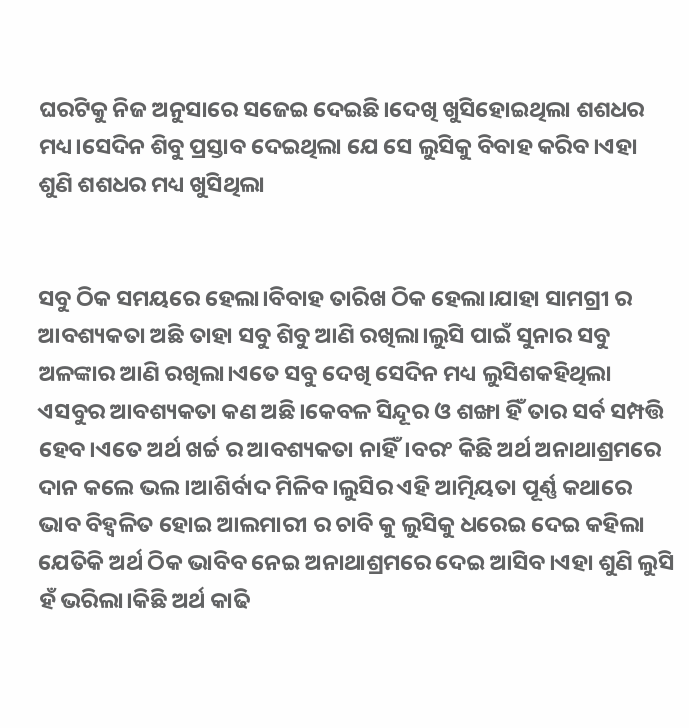ଘରଟିକୁ ନିଜ ଅନୁସାରେ ସଜେଇ ଦେଇଛି।ଦେଖି ଖୁସିହୋଇଥିଲା ଶଶଧର ମଧ୍ୟ।ସେଦିନ ଶିବୁ ପ୍ରସ୍ତାବ ଦେଇଥିଲା ଯେ ସେ ଲୁସିକୁ ବିବାହ କରିବ।ଏହା ଶୁଣି ଶଶଧର ମଧ୍ୟ ଖୁସିଥିଲା


ସବୁ ଠିକ ସମୟରେ ହେଲା।ବିବାହ ତାରିଖ ଠିକ ହେଲା।ଯାହା ସାମଗ୍ରୀ ର ଆବଶ୍ୟକତା ଅଛି ତାହା ସବୁ ଶିବୁ ଆଣି ରଖିଲା।ଲୁସି ପାଇଁ ସୁନାର ସବୁ ଅଳଙ୍କାର ଆଣି ରଖିଲା।ଏତେ ସବୁ ଦେଖି ସେଦିନ ମଧ୍ୟ ଲୁସିଶକହିଥିଲା ଏସବୁର ଆବଶ୍ୟକତା କଣ ଅଛି।କେବଳ ସିନ୍ଦୂର ଓ ଶଙ୍ଖା ହିଁ ତାର ସର୍ବ ସମ୍ପତ୍ତି ହେବ।ଏତେ ଅର୍ଥ ଖର୍ଚ୍ଚ ର ଆବଶ୍ୟକତା ନାହିଁ।ବରଂ କିଛି ଅର୍ଥ ଅନାଥାଶ୍ରମରେ ଦାନ କଲେ ଭଲ।ଆଶିର୍ବାଦ ମିଳିବ।ଲୁସିର ଏହି ଆତ୍ମିୟତା ପୂର୍ଣ୍ଣ କଥାରେ ଭାବ ବିହ୍ୱଳିତ ହୋଇ ଆଲମାରୀ ର ଚାବି କୁ ଲୁସିକୁ ଧରେଇ ଦେଇ କହିଲା ଯେତିକି ଅର୍ଥ ଠିକ ଭାବିବ ନେଇ ଅନାଥାଶ୍ରମରେ ଦେଇ ଆସିବ।ଏହା ଶୁଣି ଲୁସି ହଁ ଭରିଲା।କିଛି ଅର୍ଥ କାଢି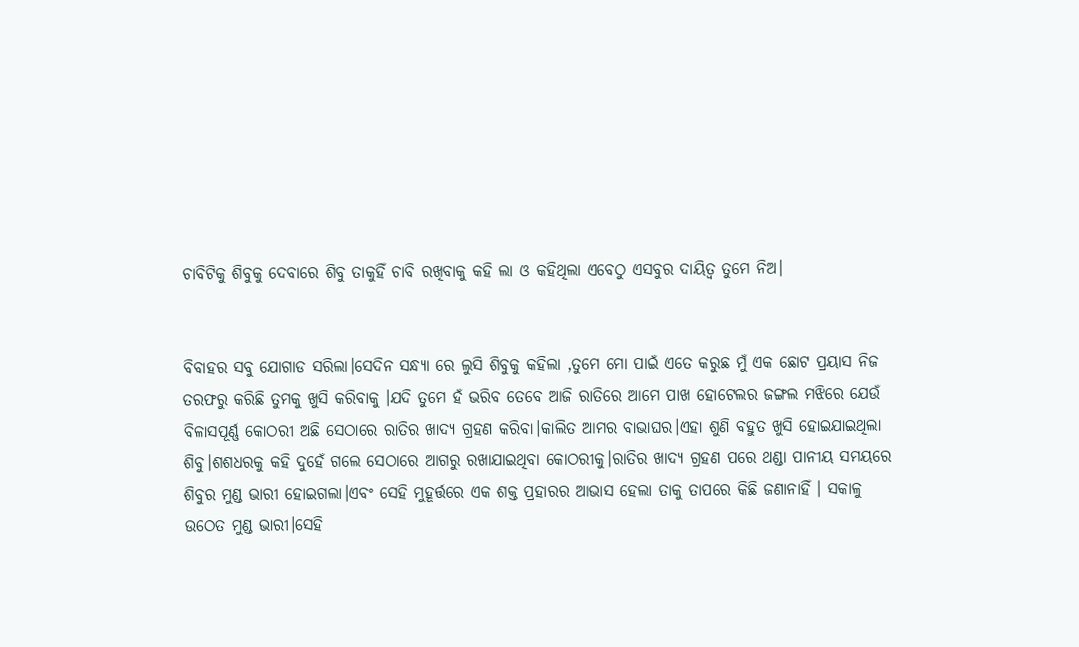ଚାବିଟିକୁ ଶିବୁକୁ ଦେବାରେ ଶିବୁ ତାକୁହିଁ ଚାବି ରଖିବାକୁ କହି ଲା ଓ କହିଥିଲା ଏବେଠୁ ଏସବୁର ଦାୟିତ୍ୱ ତୁମେ ନିଅ।


ବିବାହର ସବୁ ଯୋଗାଡ ସରିଲା।ସେଦିନ ସନ୍ଧ୍ୟା ରେ ଲୁସି ଶିବୁକୁ କହିଲା ,ତୁମେ ମୋ ପାଇଁ ଏତେ କରୁଛ ମୁଁ ଏକ ଛୋଟ ପ୍ରୟାସ ନିଜ ତରଫରୁ କରିଛି ତୁମକୁ ଖୁସି କରିବାକୁ ।ଯଦି ତୁମେ ହଁ ଭରିବ ତେବେ ଆଜି ରାତିରେ ଆମେ ପାଖ ହୋଟେଲର ଜଙ୍ଗଲ ମଝିରେ ଯେଉଁ ବିଳାସପୂର୍ଣ୍ଣ କୋଠରୀ ଅଛି ସେଠାରେ ରାତିର ଖାଦ୍ୟ ଗ୍ରହଣ କରିବା।କାଲିତ ଆମର ବାଭାଘର।ଏହା ଶୁଣି ବହୁତ ଖୁସି ହୋଇଯାଇଥିଲା ଶିବୁ।ଶଶଧରକୁ କହି ଦୁହେଁ ଗଲେ ସେଠାରେ ଆଗରୁ ରଖାଯାଇଥିବା କୋଠରୀକୁ।ରାତିର ଖାଦ୍ୟ ଗ୍ରହଣ ପରେ ଥଣ୍ଡା ପାନୀୟ ସମୟରେ ଶିବୁର ମୁଣ୍ଡ ଭାରୀ ହୋଇଗଲା।ଏବଂ ସେହି ମୁହୂର୍ତ୍ତରେ ଏକ ଶକ୍ତ ପ୍ରହାରର ଆଭାସ ହେଲା ତାକୁ ତାପରେ କିଛି ଜଣାନାହିଁ । ସକାଳୁ ଉଠେତ ମୁଣ୍ଡ ଭାରୀ।ସେହି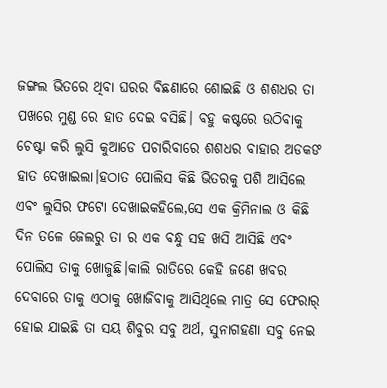ଜଙ୍ଗଲ ଭିତରେ ଥିବା ଘରର ବିଛଣାରେ ଶୋଇଛି ଓ ଶଶଧର ତା ପଖରେ ମୁଣ୍ଡ ରେ ହାତ ଦେଇ ବସିଛି। ବହୁ କଷ୍ଟରେ ଉଠିବାକୁ ଚେଷ୍ଟା କରି ଲୁସି କୁଆଡେ ପଚାରିବାରେ ଶଶଧର ବାହାର ଅଡକଙ ହାତ ଦେଖାଇଲା।ହଠାତ ପୋଲିସ କିଛି ଭିତରକୁ ପଶି ଆସିଲେ ଏବଂ ଲୁସିର ଫଟୋ ଦେଖାଇକହିଲେ,ସେ ଏକ କ୍ରିମିନାଲ ଓ କିଛି ଦିନ ତଳେ ଜେଲରୁ ତା ର ଏକ ବନ୍ଧୁ ସହ ଖସି ଆସିଛି ଏବଂ ପୋଲିସ ତାକୁ ଖୋଜୁଛି।କାଲି ରାତିରେ କେହି ଜଣେ ଖବର ଦେବାରେ ତାକୁ ଏଠାକୁ ଖୋଜିବାକୁ ଆସିଥିଲେ ମାତ୍ର ସେ ଫେରାର୍ ହୋଇ ଯାଇଛି ତା ସୟ ଶିବୁର ସବୁ ଅର୍ଥ, ସୁନାଗହଣା ସବୁ ନେଇ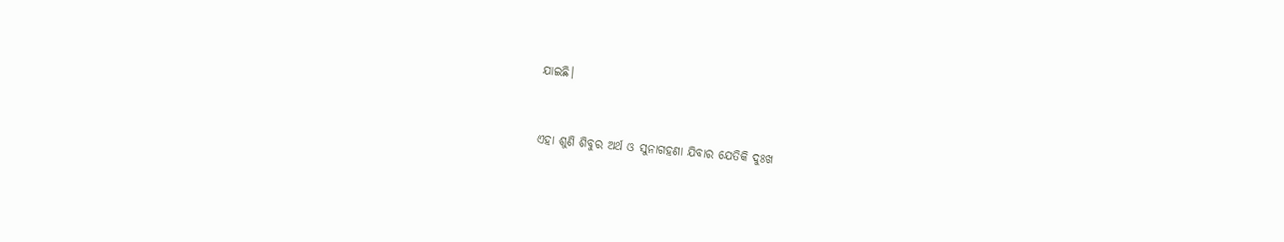ଯାଇଛି।


ଏହା ଶୁଣି ଶିବୁର ଅର୍ଥ ଓ ସୁନାଗହଣା ଯିବାର ଯେତିକି ଦୁଃଖ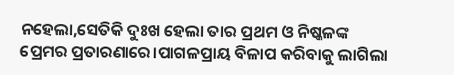ନହେଲା,ସେତିକି ଦୁଃଖ ହେଲା ତାର ପ୍ରଥମ ଓ ନିଷ୍କଳଙ୍କ ପ୍ରେମର ପ୍ରତାରଣାରେ।ପାଗଳପ୍ରାୟ ବିଳାପ କରିବାକୁ ଲାଗିଲା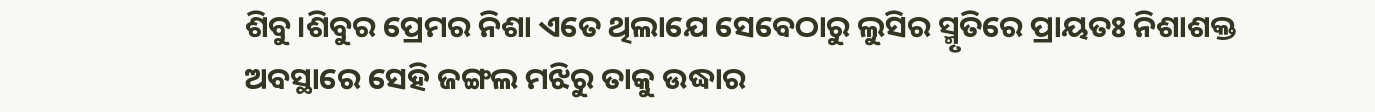ଶିବୁ।ଶିବୁର ପ୍ରେମର ନିଶା ଏତେ ଥିଲାଯେ ସେବେଠାରୁ ଲୁସିର ସ୍ମୃତିରେ ପ୍ରାୟତଃ ନିଶାଶକ୍ତ ଅବସ୍ଥାରେ ସେହି ଜଙ୍ଗଲ ମଝିରୁ ତାକୁ ଉଦ୍ଧାର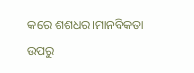କରେ ଶଶଧର।ମାନବିକତା ଉପରୁ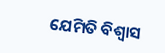ଯେମିତି ବିଶ୍ୱାସ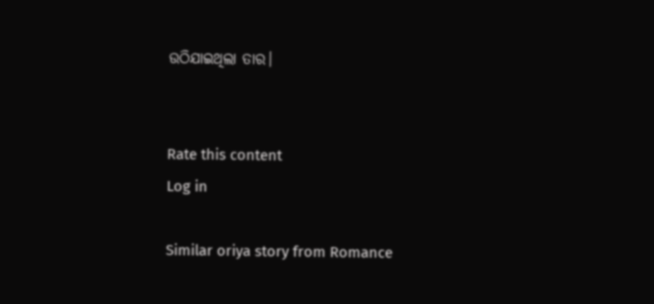ଉଠିଯାଇଥିଲା ତାର।


Rate this content
Log in

Similar oriya story from Romance